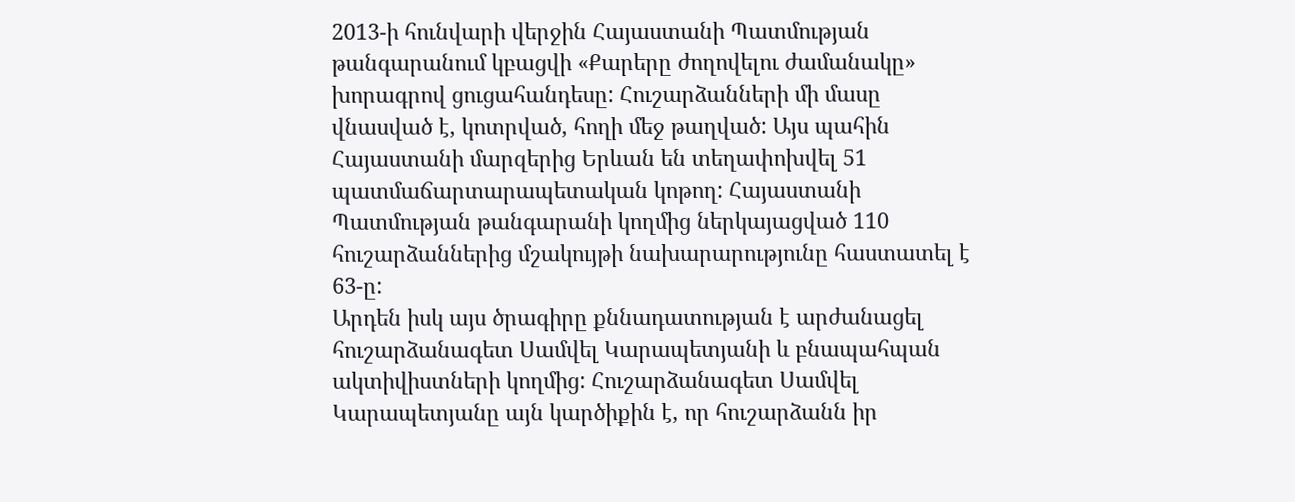2013-ի հունվարի վերջին Հայաստանի Պատմության թանգարանում կբացվի «Քարերը ժողովելու ժամանակը» խորագրով ցուցահանդեսը: Հուշարձանների մի մասը վնասված է, կոտրված, հողի մեջ թաղված: Այս պահին Հայաստանի մարզերից Երևան են տեղափոխվել 51 պատմաճարտարապետական կոթող: Հայաստանի Պատմության թանգարանի կողմից ներկայացված 110 հուշարձաններից մշակույթի նախարարությունը հաստատել է 63-ը:
Արդեն իսկ այս ծրագիրը քննադատության է արժանացել հուշարձանագետ Սամվել Կարապետյանի և բնապահպան ակտիվիստների կողմից: Հուշարձանագետ Սամվել Կարապետյանը այն կարծիքին է, որ հուշարձանն իր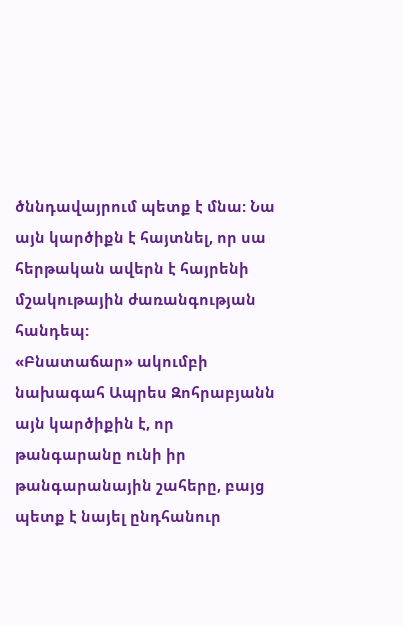ծննդավայրում պետք է մնա: Նա այն կարծիքն է հայտնել, որ սա հերթական ավերն է հայրենի մշակութային ժառանգության հանդեպ:
«Բնատաճար» ակումբի նախագահ Ապրես Զոհրաբյանն այն կարծիքին է, որ թանգարանը ունի իր թանգարանային շահերը, բայց պետք է նայել ընդհանուր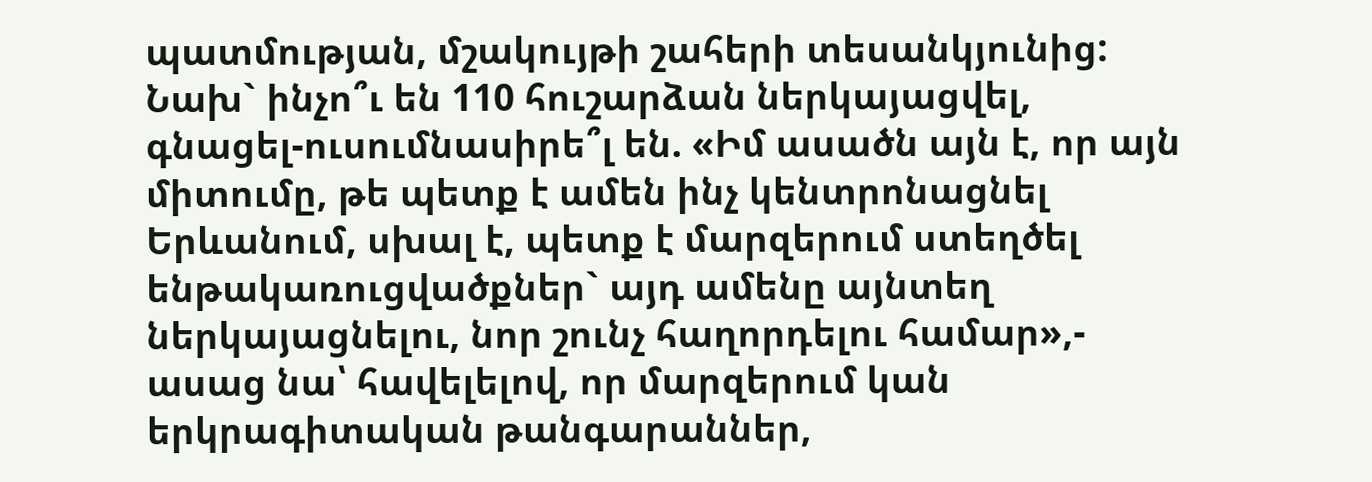պատմության, մշակույթի շահերի տեսանկյունից: Նախ` ինչո՞ւ են 110 հուշարձան ներկայացվել, գնացել-ուսումնասիրե՞լ են. «Իմ ասածն այն է, որ այն միտումը, թե պետք է ամեն ինչ կենտրոնացնել Երևանում, սխալ է, պետք է մարզերում ստեղծել ենթակառուցվածքներ` այդ ամենը այնտեղ ներկայացնելու, նոր շունչ հաղորդելու համար»,- ասաց նա՝ հավելելով, որ մարզերում կան երկրագիտական թանգարաններ,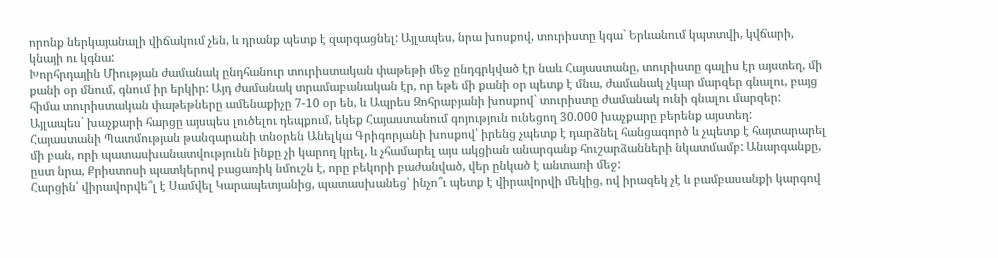որոնք ներկայանալի վիճակում չեն, և դրանք պետք է զարգացնել: Այլապես, նրա խոսքով, տուրիստը կգա` Երևանում կպտտվի, կվճարի, կնայի ու կգնա:
Խորհրդային Միության ժամանակ ընդհանուր տուրիստական փաթեթի մեջ ընդգրկված էր նաև Հայաստանը, տուրիստը գալիս էր այստեղ, մի քանի օր մնում, գնում իր երկիր: Այդ ժամանակ տրամաբանական էր, որ եթե մի քանի օր պետք է մնա, ժամանակ չկար մարզեր գնալու, բայց հիմա տուրիստական փաթեթները ամենաքիչը 7-10 օր են, և Ապրես Զոհրաբյանի խոսքով` տուրիստը ժամանակ ունի գնալու մարզեր: Այլապես` խաչքարի հարցը այսպես լուծելու դեպքում, եկեք Հայաստանում գոյություն ունեցող 30.000 խաչքարը բերենք այստեղ:
Հայաստանի Պատմության թանգարանի տնօրեն Անելկա Գրիգորյանի խոսքով՝ իրենց չպետք է դարձնել հանցագործ և չպետք է հայտարարել մի բան, որի պատասխանատվությունն ինքը չի կարող կրել, և չհամարել այս ակցիան անարգանք հուշարձանների նկատմամբ: Անարգանքը, ըստ նրա, Քրիստոսի պատկերով բացառիկ նմուշն է, որը բեկորի բաժանված, վեր ընկած է անտառի մեջ:
Հարցին՝ վիրավորվե՞լ է Սամվել Կարապետյանից, պատասխանեց՝ ինչո՞ւ պետք է վիրավորվի մեկից, ով իրազեկ չէ և բամբասանքի կարգով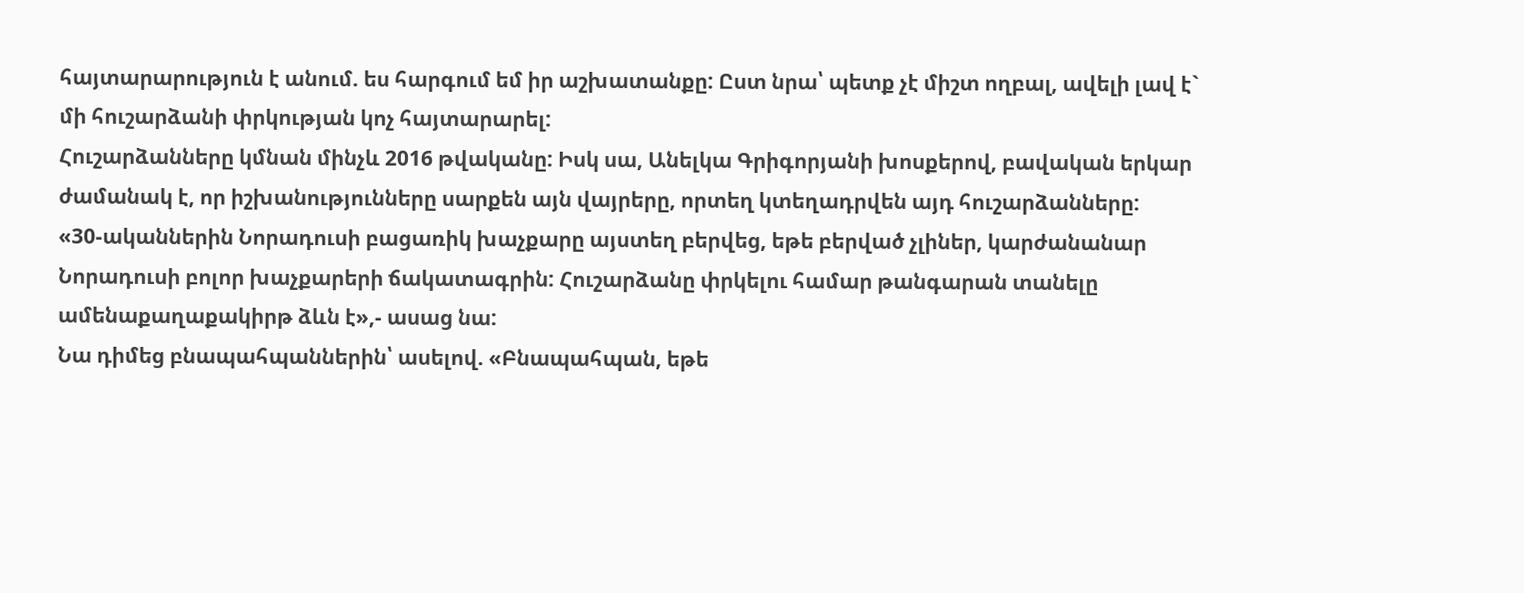հայտարարություն է անում. ես հարգում եմ իր աշխատանքը: Ըստ նրա՝ պետք չէ միշտ ողբալ, ավելի լավ է` մի հուշարձանի փրկության կոչ հայտարարել:
Հուշարձանները կմնան մինչև 2016 թվականը: Իսկ սա, Անելկա Գրիգորյանի խոսքերով, բավական երկար ժամանակ է, որ իշխանությունները սարքեն այն վայրերը, որտեղ կտեղադրվեն այդ հուշարձանները:
«30-ականներին Նորադուսի բացառիկ խաչքարը այստեղ բերվեց, եթե բերված չլիներ, կարժանանար Նորադուսի բոլոր խաչքարերի ճակատագրին: Հուշարձանը փրկելու համար թանգարան տանելը ամենաքաղաքակիրթ ձևն է»,- ասաց նա:
Նա դիմեց բնապահպաններին՝ ասելով. «Բնապահպան, եթե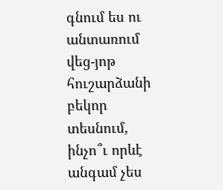գնում ես ու անտառում վեց-յոթ հուշարձանի բեկոր տեսնում, ինչո՞ւ որևէ անգամ չես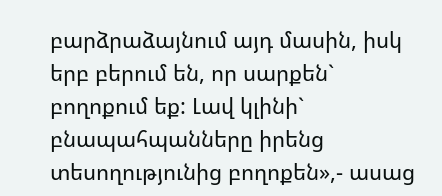բարձրաձայնում այդ մասին, իսկ երբ բերում են, որ սարքեն` բողոքում եք: Լավ կլինի` բնապահպանները իրենց տեսողությունից բողոքեն»,- ասաց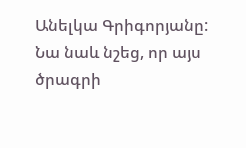Անելկա Գրիգորյանը:
Նա նաև նշեց, որ այս ծրագրի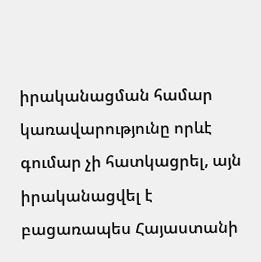իրականացման համար կառավարությունը որևէ գումար չի հատկացրել, այն իրականացվել է բացառապես Հայաստանի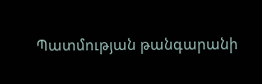Պատմության թանգարանի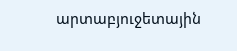արտաբյուջետային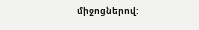միջոցներով: